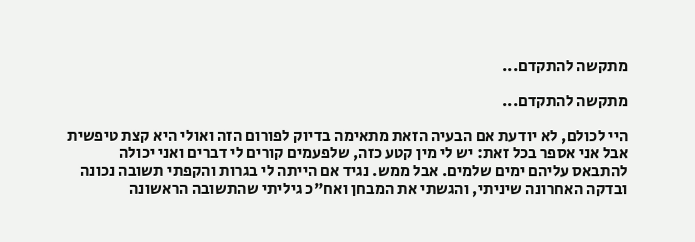מתקשה להתקדם...

מתקשה להתקדם...

היי לכולם, לא יודעת אם הבעיה הזאת מתאימה בדיוק לפורום הזה ואולי היא קצת טיפשית אבל אני אספר בכל זאת: יש לי מין קטע כזה, שלפעמים קורים לי דברים ואני יכולה להתבאס עליהם ימים שלמים. אבל ממש. נגיד אם הייתה לי בגרות והקפתי תשובה נכונה ובדקה האחרונה שיניתי, והגשתי את המבחן ואח"כ גיליתי שהתשובה הראשונה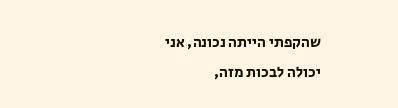שהקפתי הייתה נכונה, אני יכולה לבכות מזה,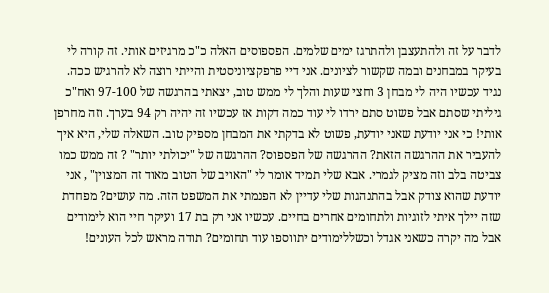לדבר על זה ולהתעצבן ולהתרגז ימים שלמים. הפספוסים האלה כ"כ מרגיזים אותי. זה קורה לי בעיקר במבחנים ובמה שקשור לציונים. אני דיי פרפקציוניסטית והייתי רוצה לא להרגיש ככה. נגיד עכשיו היה לי מבחן 3 וחצי שעות והלך לי ממש טוב, יצאתי בהרגשה של 97-100 ואח"כ גיליתי שסתם אבל פשוט סתם ירדו לי עוד כמה דקות אז עכשיו זה יהיה רק 94 בערך. וזה מחרפן אותי! כי אני יודעת שאני יודעת, פשוט לא בדקתי את המבחן מספיק טוב. השאלה שלי, היא איך להעביר את ההרגשה הזאת? ההרגשה של הפספוס? ההרגשה של "יכולתי יותר" ? זה ממש כמו צביטה בלב וזה מציק לגמרי. אבא שלי תמיד אומר לי "האויב של הטוב מאוד זה המצוין" , אני יודעת שהוא צודק אבל בהתנהגות שלי עדיין לא הפנמתי את המשפט הזה. מה עושים? מפחדת שזה יילך איתי לזוגיות ולתחומים אחרים בחיים. עכשיו אני רק בת 17 ועיקר חיי הוא לימודים אבל מה יקרה כשאני אגדל וכשללימודים יתווספו עוד תחומים? תודה מראש לכל העונים!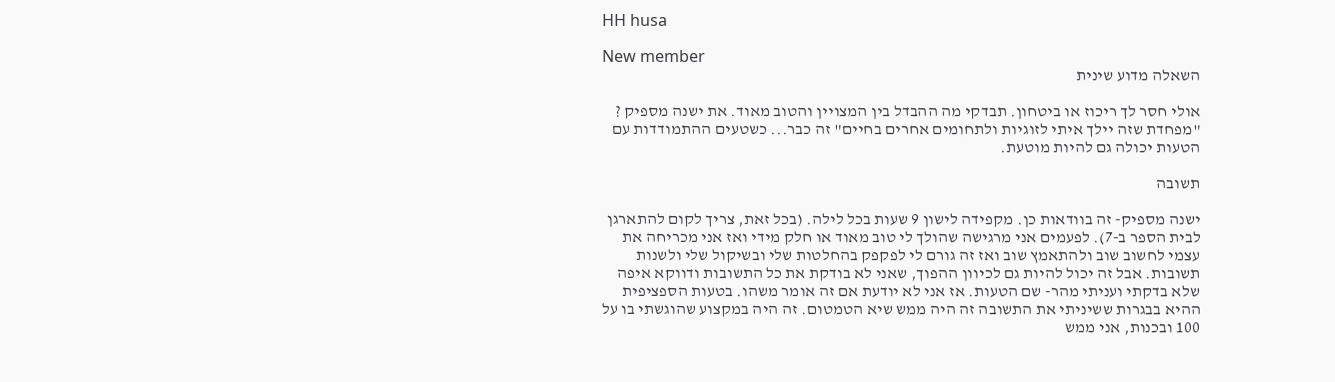HH husa

New member
השאלה מדוע שינית

אולי חסר לך ריכוז או ביטחון. תבדקי מה ההבדל בין המצויין והטוב מאוד. את ישנה מספיק ? "מפחדת שזה יילך איתי לזוגיות ולתחומים אחרים בחיים" זה כבר... כשטעים ההתמודדות עם הטעות יכולה גם להיות מוטעת.

תשובה

ישנה מספיק- זה בוודאות כן. מקפידה לישון 9 שעות בכל לילה. (בכל זאת, צריך לקום להתארגן לבית הספר ב-7). לפעמים אני מרגישה שהולך לי טוב מאוד או חלק מידי ואז אני מכריחה את עצמי לחשוב שוב ולהתאמץ שוב ואז זה גורם לי לפקפק בהחלטות שלי ובשיקול שלי ולשנות תשובות. אבל זה יכול להיות גם לכיוון ההפוך, שאני לא בודקת את כל התשובות ודווקא איפה שלא בדקתי ועניתי מהר- שם הטעות. אז אני לא יודעת אם זה אומר משהו. בטעות הספציפית ההיא בבגרות ששיניתי את התשובה זה היה ממש שיא הטמטום. זה היה במקצוע שהוגשתי בו על 100 ובכנות, אני ממש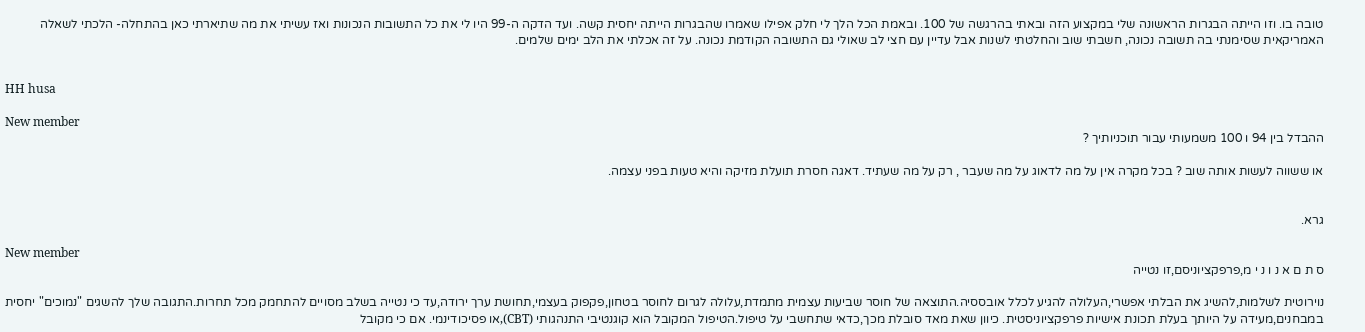טובה בו. וזו הייתה הבגרות הראשונה שלי במקצוע הזה ובאתי בהרגשה של 100. ובאמת הכל הלך לי חלק אפילו שאמרו שהבגרות הייתה יחסית קשה. ועד הדקה ה-99 היו לי את כל התשובות הנכונות ואז עשיתי את מה שתיארתי כאן בהתחלה- הלכתי לשאלה האמריקאית שסימנתי בה תשובה נכונה, חשבתי שוב והחלטתי לשנות אבל עדיין עם חצי לב שאולי גם התשובה הקודמת נכונה. על זה אכלתי את הלב ימים שלמים.


HH husa

New member
ההבדל בין 94 ו 100 משמעותי עבור תוכניותיך ?

או ששווה לעשות אותה שוב ? בכל מקרה אין על מה לדאוג על מה שעבר , רק על מה שעתיד. דאגה חסרת תועלת מזיקה והיא טעות בפני עצמה.


גרא.

New member
ס ת ם א נ ו נ י מ,פרפקציוניסם,זו נטייה

נוירוטית לשלמות,להשיג את הבלתי אפשרי,העלולה להגיע לכלל אובססיה.התוצאה של חוסר שביעות עצמית מתמדת,עלולה לגרום לחוסר בטחון,פקפוק בעצמי,תחושת ערך ירודה,עד כי נטייה בשלב מסויים להתחמק מכל תחרות.התגובה שלך להשגים "נמוכים" יחסית במבחנים,מעידה על היותך בעלת תכונת אישיות פרפקציוניסטית. כיוון שאת מאד סובלת מכך,כדאי שתחשבי על טיפול.הטיפול המקובל הוא קוגנטיבי התנהגותי (CBT),או פסיכודינמי. אם כי מקובל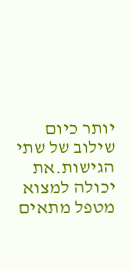יותר כיום שילוב של שתי הגישות.את יכולה למצוא מטפל מתאים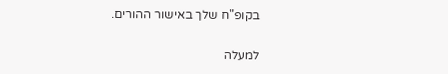בקופ"ח שלך באישור ההורים.

למעלה